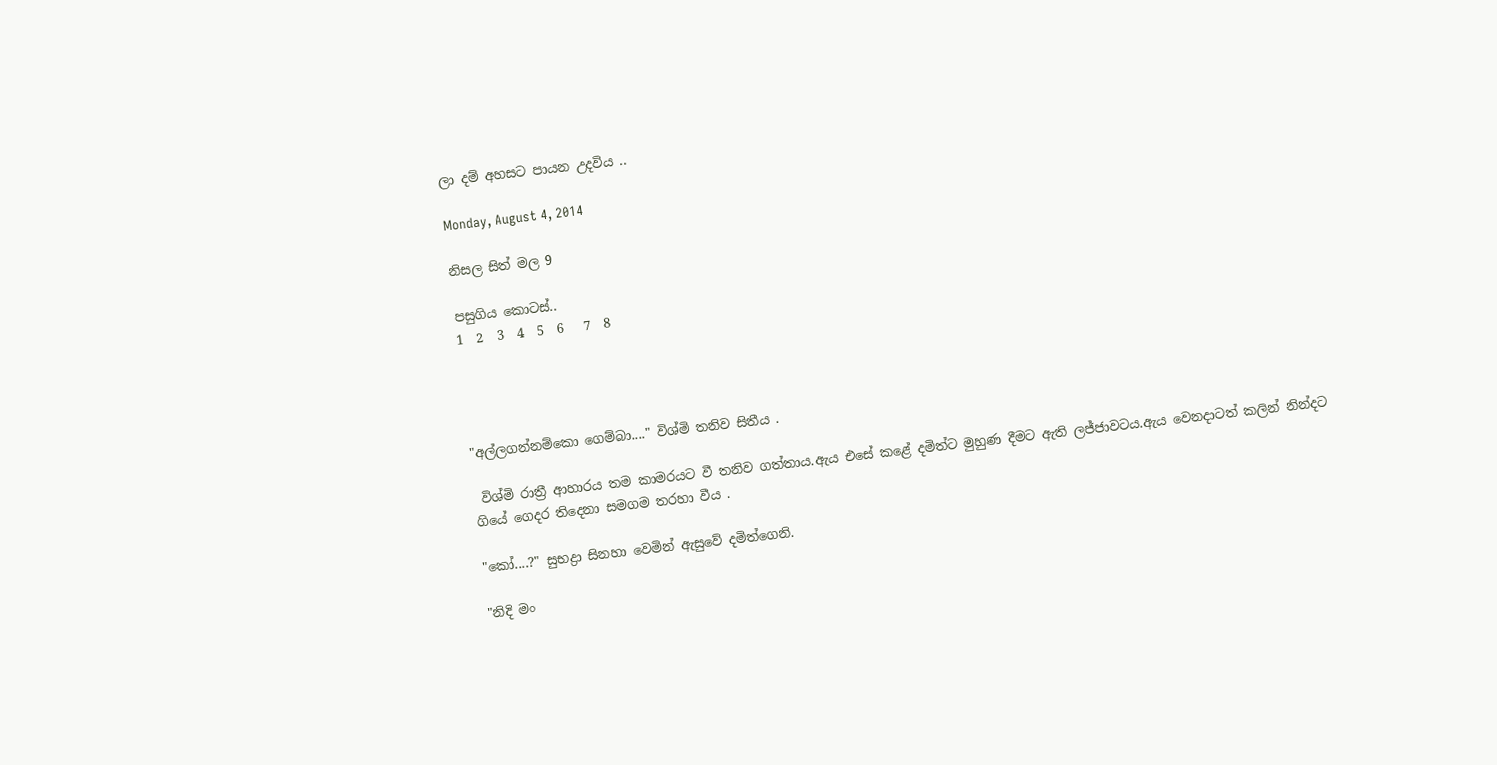ලා දම් අහසට පායන උදවිය ..

Monday, August 4, 2014

නිසල සිත් මල 9

පසුගිය කොටස්..
1  2  3  4  5  6   7  8




"අල්ලගන්නම්කො ගෙම්බා...." විශ්මි තනිව සිතීය .

 විශ්මි රාත්‍රී ආහාරය තම කාමරයට වී තනිව ගත්තාය.ඇය එසේ කළේ දමිත්ට මුහුණ දීමට ඇති ලජ්ජාවටය.ඇය වෙනදාටත් කලින් නින්දට ගියේ ගෙදර තිදෙනා සමගම තරහා වීය .

"කෝ....?" සුභද්‍රා සිනහා වෙමින් ඇසුවේ දමිත්ගෙනි.

"නිදි මං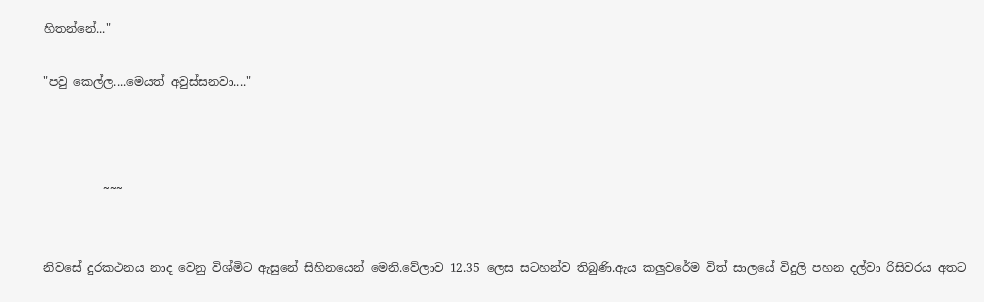හිතන්නේ..."

"පවු කෙල්ල....මෙයත් අවුස්සනවා...."



          ~~~


නිවසේ දුරකථනය නාද වෙනු විශ්මිට ඇසුනේ සිහිනයෙන් මෙනි.වේලාව 12.35 ලෙස සටහන්ව තිබුණි.ඇය කලුවරේම විත් සාලයේ විදුලි පහන දල්වා රිසිවරය අතට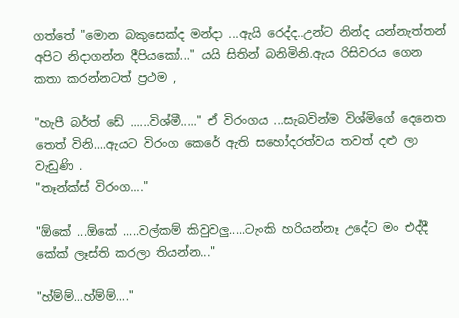ගත්තේ "මොන බකුසෙක්ද මන්දා ...ඇයි රෙද්ද..උන්ට නින්ද යන්නැත්තන් අපිට නිදාගන්න දීපියකෝ..." යයි සිතින් බනිමිනි.ඇය රිසිවරය ගෙන කතා කරන්නටත් ප්‍රථම ,

"හැපී බර්ත් ඩේ ......විශ්මී....." ඒ විරංගය ...සැබවින්ම විශ්මිගේ දෙනෙත තෙත් විනි....ඇයට විරංග කෙරේ ඇති සහෝදරත්වය තවත් දළු ලා වැඩුණි .
"තෑන්ක්ස් විරංග...."

"ඕකේ ...ඕකේ .....වල්කම් කිවුවලු.....ටැංකි හරියන්නෑ උදේට මං එද්දී කේක් ලෑස්ති කරලා තියන්න..."

"හ්ම්ම්...හ්ම්ම්...."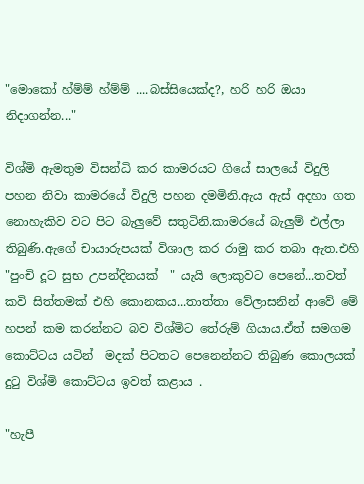"මොකෝ හ්ම්ම් හ්ම්ම් ....බස්සියෙක්ද?, හරි හරි ඔයා නිදාගන්න..."

විශ්මි ඇමතුම විසන්ධි කර කාමරයට ගියේ සාලයේ විදුලි පහන නිවා කාමරයේ විදුලි පහන දමමිනි.ඇය ඇස් අදහා ගත නොහැකිව වට පිට බැලුවේ සතුටිනි.කාමරයේ බැලුම් එල්ලා තිබුණි.ඇගේ චායාරුපයක් විශාල කර රාමු කර තබා ඇත.එහි "පුංචි දූට සුභ උපන්දිනයක්  " යැයි ලොකුවට පෙනේ...තවත් කවි සිත්තමක් එහි කොනකය...තාත්තා වේලාසනින් ආවේ මේ හපන් කම කරන්නට බව විශ්මිට තේරුම් ගියාය.ඒත් සමගම කොට්ටය යටින්  මදක් පිටතට පෙනෙන්නට තිබුණ කොලයක් දුටු විශ්මි කොට්ටය ඉවත් කළාය .

"හැපී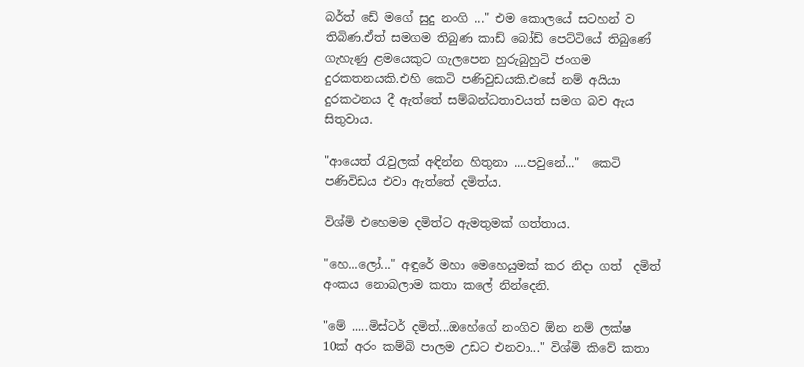බර්ත් ඩේ මගේ සුදු නංගි ..." එම කොලයේ සටහන් ව තිබිණ.ඒත් සමගම තිබුණ කාඩ් බෝඩ් පෙට්ටියේ තිබුණේ ගැහැණු ළමයෙකුට ගැලපෙන හුරුබුහුටි ජංගම දුරකතනයකි.එහි කෙටි පණිවුඩයකි.එසේ නම් අයියා දුරකථනය දී ඇත්තේ සම්බන්ධතාවයත් සමග බව ඇය සිතුවාය.

"ආයෙත් රැවුලක් අඳින්න හිතුනා ....පවුනේ..."  කෙටි පණිවිඩය එවා ඇත්තේ දමිත්ය.

විශ්මි එහෙමම දමිත්ට ඇමතුමක් ගත්තාය.

"හෙ...ලෝ..." අඳුරේ මහා මෙහෙයුමක් කර නිදා ගත්  දමිත් අංකය නොබලාම කතා කලේ නින්දෙනි.

"මේ .....මිස්ටර් දමිත්...ඔහේගේ නංගිව ඕන නම් ලක්ෂ  10ක් අරං කම්බි පාලම උඩට එනවා..." විශ්මි කිවේ කතා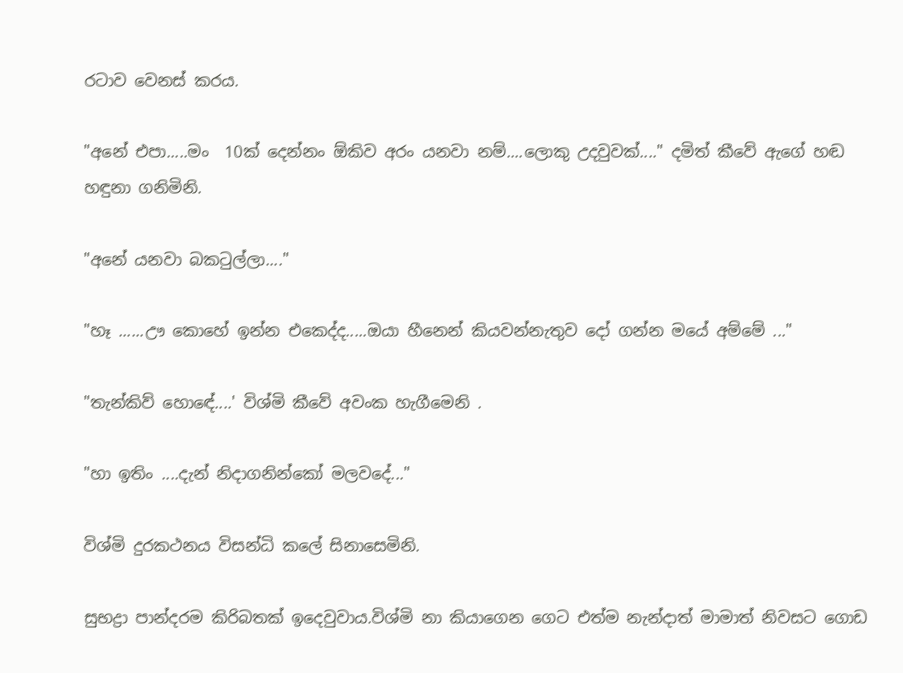රටාව වෙනස් කරය.

"අනේ එපා.....මං  10ක් දෙන්නං ඕකිව අරං යනවා නම්....ලොකු උදවුවක්...." දමිත් කීවේ ඇගේ හඬ හඳුනා ගනිමිනි.

"අනේ යනවා බකටුල්ලා...."

"හෑ ......ඌ කොහේ ඉන්න එකෙද්ද.....ඔයා හීනෙන් කියවන්නැතුව දෝ ගන්න මයේ අම්මේ ..."

"තැන්කිව් හොඳේ....' විශ්මි කීවේ අවංක හැගීමෙනි .

"හා ඉතිං ....දැන් නිදාගනින්කෝ මලවදේ..."

විශ්මි දුරකථනය විසන්ධි කලේ සිනාසෙමිනි.

සුභද්‍රා පාන්දරම කිරිබතක් ඉදෙවුවාය.විශ්මි නා කියාගෙන ගෙට එත්ම නැන්දාත් මාමාත් නිවසට ගොඩ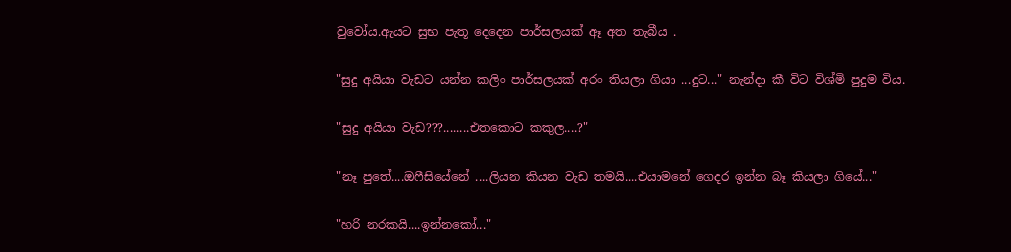වුවෝය.ඇයට සුභ පැතූ දෙදෙන පාර්සලයක් ඈ අත තැබීය .

"සුදු අයියා වැඩට යන්න කලිං පාර්සලයක් අරං තියලා ගියා ...දුට..." නැන්දා කී විට විශ්මි පුදුම විය.

"සුදු අයියා වැඩ???........එතකොට කකුල....?"

"නෑ පුතේ....ඔෆීසියේනේ ....ලියන කියන වැඩ තමයි....එයාමනේ ගෙදර ඉන්න බෑ කියලා ගියේ..."

"හරි නරකයි....ඉන්නකෝ..."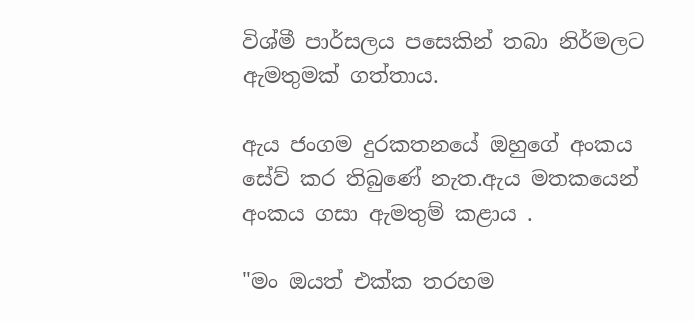විශ්මී පාර්සලය පසෙකින් තබා නිර්මලට ඇමතුමක් ගත්තාය.

ඇය ජංගම දුරකතනයේ ඔහුගේ අංකය
සේව් කර තිබුණේ නැත.ඇය මතකයෙන් අංකය ගසා ඇමතුම් කළාය .

"මං ඔයත් එක්ක තරහම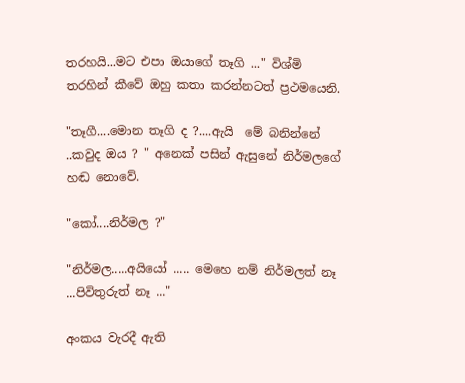තරහයි...මට එපා ඔයාගේ තෑගි ..." විශ්මි තරහින් කීවේ ඔහු කතා කරන්නටත් ප්‍රථමයෙනි.

"තෑගී....මොන තෑගි ද ?....ඇයි  මේ බනින්නේ ..කවුද ඔය ? " අනෙක් පසින් ඇසුනේ නිර්මලගේ හඬ නොවේ.

"කෝ....නිර්මල ?"

"නිර්මල.....අයියෝ ..... මෙහෙ නම් නිර්මලත් නෑ ...පිවිතුරුත් නෑ ..."

අංකය වැරදී ඇති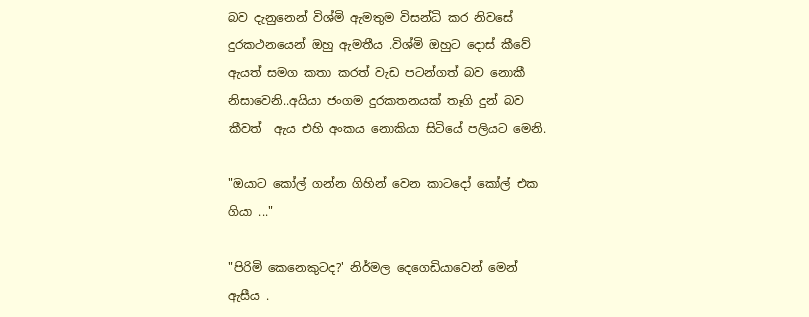බව දැනුනෙන් විශ්මි ඇමතුම විසන්ධි කර නිවසේ දුරකථනයෙන් ඔහු ඇමතීය .විශ්මි ඔහුට දොස් කීවේ ඇයත් සමග කතා කරත් වැඩ පටන්ගත් බව නොකී නිසාවෙනි..අයියා ජංගම දුරකතනයක් තෑගි දුන් බව කීවත්  ඇය එහි අංකය නොකියා සිටියේ පලියට මෙනි.

"ඔයාට කෝල් ගන්න ගිහින් වෙන කාටදෝ කෝල් එක ගියා ..."

"පිරිමි කෙනෙකුටද?' නිර්මල දෙගෙඩියාවෙන් මෙන් ඇසීය .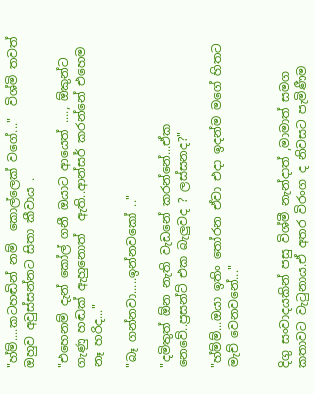"හ්ම්....කටහඬින් නම්  කොල්ලෙක් වගේ..."  විශ්මි තවත් ඔහුව අවුස්සන්නට සිතා කීවාය .

"එහෙනම් දැන් කෝල් ගනී ඔයාට ආයෙත් ...., ඕකුන්ට ගැණු හඬක් ඇහුනොත්  ඇති..ආන්සර් කරන්නේ එහෙම නෑ හරිද..."

"බෑ ගන්නවා.....ඉන්නවකෝ .."

"දමිතුත් ඕන නැති වැඩනේ කරන්නේ...ඒක නෙවේ..ප්‍රසන්ට් එක බැලුවද ? ලස්සනද?"

"හ්ම්ම්...ඔයා ඉතිං තෝරන ඒවා එදා ඉදන්ම මගේ හිතට මැච් වෙනවනේ..."


දිගු සංවාදයකින් පසු විශ්මී නැන්දාත් ,මාමාත් සමග කතාවට වැටුනාය.ඒ අතර විරංග ද නිවසට පැමිණීම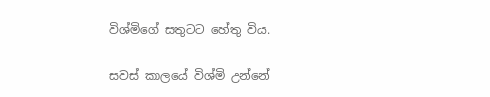විශ්මිගේ සතුටට හේතු විය.

සවස් කාලයේ විශ්මි උන්නේ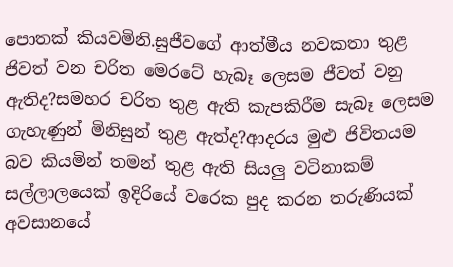පොතක් කියවමිනි.සුජීවගේ ආත්මීය නවකතා තුළ ජිවත් වන චරිත මෙරටේ හැබෑ ලෙසම ජීවත් වනු ඇතිද?සමහර චරිත තුළ ඇති කැපකිරීම සැබෑ ලෙසම ගැහැණුන් මිනිසුන් තුළ ඇත්ද?ආදරය මුළු ජිවිතයම බව කියමින් තමන් තුළ ඇති සියලු වටිනාකම් සල්ලාලයෙක් ඉදිරියේ වරෙක පුද කරන තරුණියක් අවසානයේ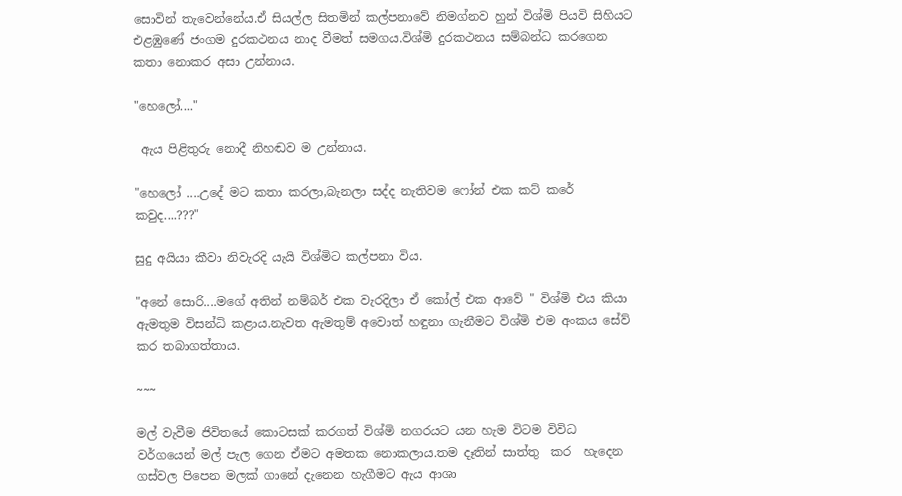සොවින් තැවෙන්නේය.ඒ සියල්ල සිතමින් කල්පනාවේ නිමග්නව හුන් විශ්මි පියවි සිහියට එළඹුණේ ජංගම දුරකථනය නාද වීමත් සමගය.විශ්මි දුරකථනය සම්බන්ධ කරගෙන කතා නොකර අසා උන්නාය.

"හෙලෝ...."

 ඇය පිළිතුරු නොදී නිහඬව ම උන්නාය.

"හෙලෝ ....උදේ මට කතා කරලා,බැනලා සද්ද නැතිවම ෆෝන් එක කට් කරේ කවුද....???"

සුදු අයියා කීවා නිවැරදි යැයි විශ්මිට කල්පනා විය.

"අනේ සොරි....මගේ අතින් නම්බර් එක වැරදිලා ඒ කෝල් එක ආවේ " විශ්මි එය කියා ඇමතුම විසන්ධි කළාය.නැවත ඇමතුම් අවොත් හඳුනා ගැනීමට විශ්මි එම අංකය සේව් කර තබාගත්තාය.

~~~

මල් වැවීම ජිවිතයේ කොටසක් කරගත් විශ්මි නගරයට යන හැම විටම විවිධ වර්ගයෙන් මල් පැල ගෙන ඒමට අමතක නොකලාය.තම දෑතින් සාත්තු  කර  හැදෙන ගස්වල පිපෙන මලක් ගානේ දැනෙන හැගීමට ඇය ආශා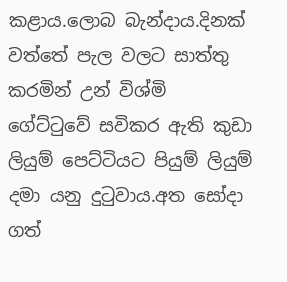කළාය.ලොබ බැන්දාය.දිනක් වත්තේ පැල වලට සාත්තු කරමින් උන් විශ්මි ගේට්ටුවේ සවිකර ඇති කුඩා ලියුම් පෙට්ටියට පියුම් ලියුම් දමා යනු දුටුවාය.අත සෝදා ගත්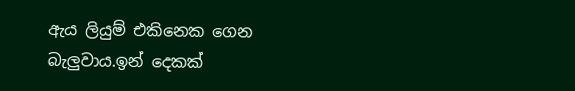ඇය ලියුම් එකිනෙක ගෙන බැලුවාය.ඉන් දෙකක්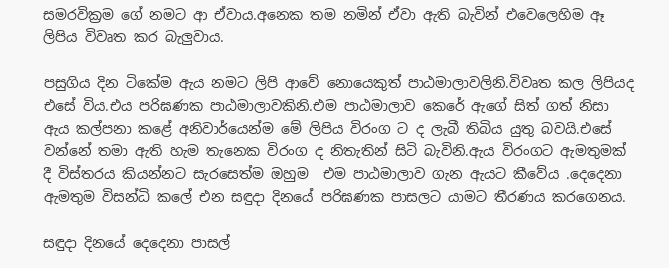සමරවික්‍රම ගේ නමට ආ ඒවාය.අනෙක තම නමින් ඒවා ඇති බැවින් එවෙලෙහිම ඈ ලිපිය විවෘත කර බැලුවාය.

පසුගිය දින ටිකේම ඇය නමට ලිපි ආවේ නොයෙකුත් පාඨමාලාවලිනි.විවෘත කල ලිපියද එසේ විය.එය පරිඝණක පාඨමාලාවකිනි.එම පාඨමාලාව කෙරේ ඇගේ සිත් ගත් නිසා ඇය කල්පනා කළේ අනිවාර්යෙන්ම මේ ලිපිය විරංග ට ද ලැබී තිබිය යුතු බවයි.එසේ වන්නේ තමා ඇති හැම තැනෙක විරංග ද නිතැතින් සිටි බැවිනි.ඇය විරංගට ඇමතුමක් දී විස්තරය කියන්නට සැරසෙත්ම ඔහුම  එම පාඨමාලාව ගැන ඇයට කීවේය .දෙදෙනා ඇමතුම විසන්ධි කලේ එන සඳුදා දිනයේ පරිඝණක පාසලට යාමට තීරණය කරගෙනය.

සඳුදා දිනයේ දෙදෙනා පාසල්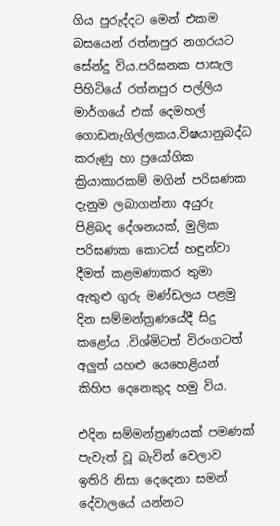ගිය පුරුද්දට මෙන් එකම බසයෙන් රත්නපුර නගරයට සේන්දු විය.පරිඝනක පාසැල පිහිටියේ රත්නපුර පල්ලිය මාර්ගයේ එක් දෙමහල් ගොඩනැගිල්ලකය.විෂයානුබද්ධ කරුණු හා ප්‍රයෝගික ක්‍රියාකාරකම් මගින් පරිඝණක දැනුම ලබාගන්නා අයුරු පිළිබද දේශනයක්, මුලික පරිඝණක කොටස් හඳුන්වා දීමත් කළමණාකර තුමා ඇතුළු ගුරු මණ්ඩලය පළමු දින සම්මන්ත්‍රණයේදී සිදු කළෝය .විශ්මිටත් විරංගටත්  අලුත් යහළු යෙහෙළියන් කිහිප දෙනෙකුද හමු විය.

එදින සම්මන්ත්‍රණයක් පමණක් පැවැත් වූ බැවින් වෙලාව ඉතිරි නිසා දෙදෙනා සමන් දේවාලයේ යන්නට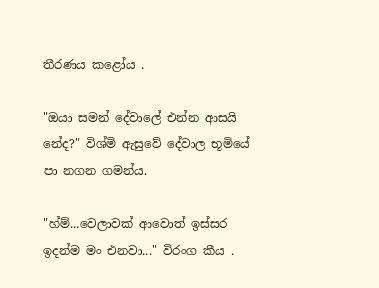තීරණය කළෝය .

"ඔයා සමන් දේවාලේ එන්න ආසයි නේද?" විශ්මි ඇසුවේ දේවාල භූමියේ පා නගන ගමන්ය.

"හ්ම්...වෙලාවක් ආවොත් ඉස්සර ඉදන්ම මං එනවා..." විරංග කීය .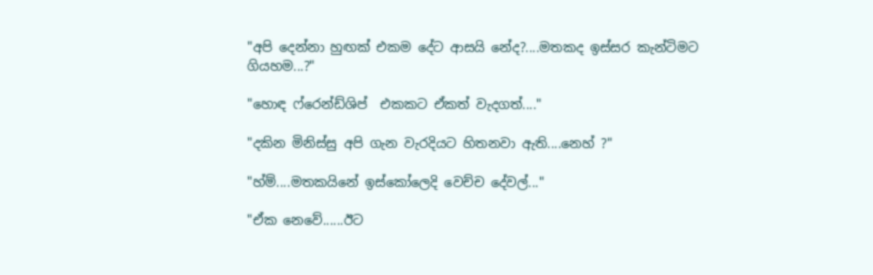"අපි දෙන්නා හුඟක් එකම දේට ආසයි නේද?....මතකද ඉස්සර කැන්ටිමට ගියහම...?"

"හොඳ ෆ්රෙන්ඩ්ශිප්  එකකට ඒකත් වැදගත්...."

"දකින මිනිස්සු අපි ගැන වැරදියට හිතනවා ඇති....නෙහ් ?"

"හ්ම්....මතකයිනේ ඉස්කෝලෙදි වෙච්ච දේවල්..."

"ඒක නෙවේ......ඊට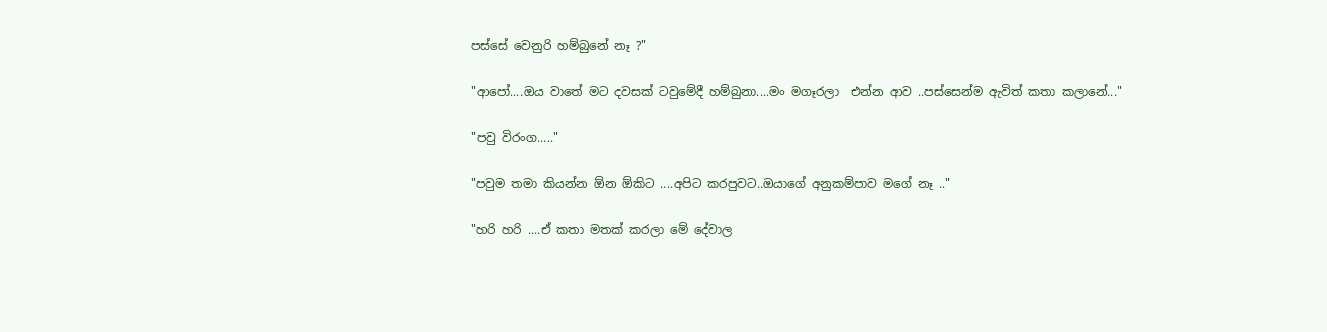පස්සේ වෙනුරි හම්බුනේ නෑ ?"

"ආපෝ....ඔය වාතේ මට දවසක් ටවුමේදී හම්බුනා....මං මගෑරලා  එන්න ආව ..පස්සෙන්ම ඇවිත් කතා කලානේ..."

"පවු විරංග....."

"පවුම තමා කියන්න ඕන ඕකිට ....අපිට කරපුවට..ඔයාගේ අනුකම්පාව මගේ නෑ .."

"හරි හරි ....ඒ කතා මතක් කරලා මේ දේවාල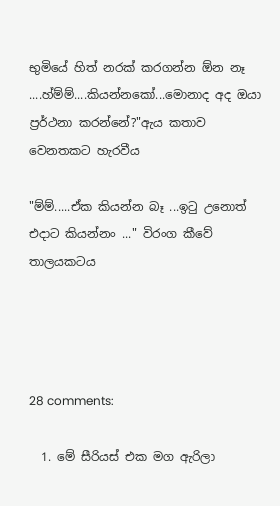භුමියේ හිත් නරක් කරගන්න ඕන නෑ ....හ්ම්ම්....කියන්නකෝ...මොනාද අද ඔයා ප්‍රර්ථනා කරන්නේ?"ඇය කතාව වෙනතකට හැරවීය

"ම්ම්.....ඒක කියන්න බෑ ...ඉටු උනොත් එදාට කියන්නං ..." විරංග කීවේ තාලයකටය




28 comments:

  1. මේ සීරියස් එක මග ඇරිලා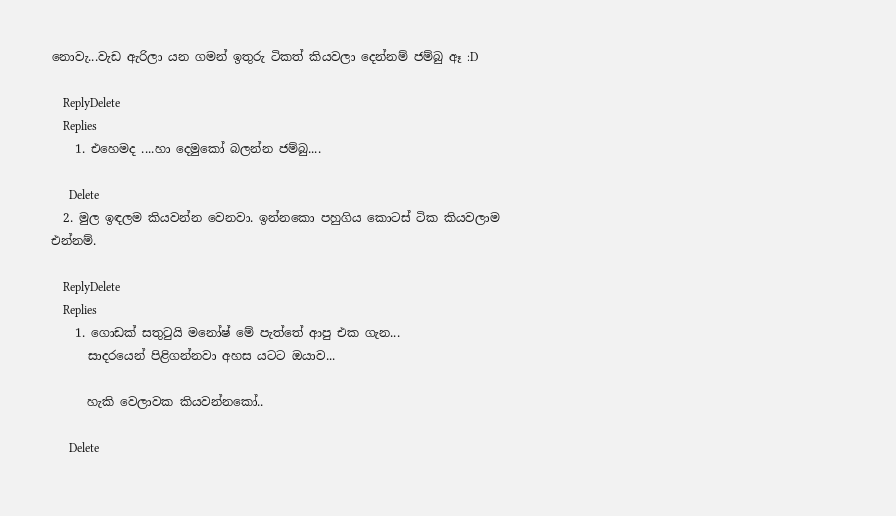නොවැ...වැඩ ඇරිලා යන ගමන් ඉතුරු ටිකත් කියවලා දෙන්නම් ජම්බු ඈ :D

    ReplyDelete
    Replies
    1. එහෙමද ....හා දෙමුකෝ බලන්න ජම්බු....

      Delete
  2. මුල ඉඳලම කියවන්න වෙනවා. ඉන්නකො පහුගිය කොටස් ටික කියවලාම එන්නම්.

    ReplyDelete
    Replies
    1. ගොඩක් සතුටුයි මනෝෂ් මේ පැත්තේ ආපු එක ගැන...
      සාදරයෙන් පිළිගන්නවා අහස යටට ඔයාව...

      හැකි වෙලාවක කියවන්නකෝ..

      Delete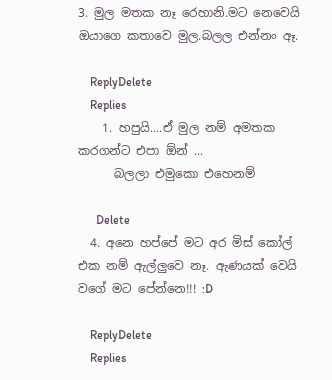3. මුල මතක නෑ රෙහානි.මට නෙවෙයි ඔයාගෙ කතාවෙ මුල.බලල එන්නං ඈ.

    ReplyDelete
    Replies
    1. හපුයි....ඒ මුල නම් අමතක කරගන්ට එපා ඕන් ...
      බලලා එමුකො එහෙනම්

      Delete
  4. අනෙ හප්පේ මට අර මිස් කෝල් එක නම් ඇල්ලුවෙ නෑ. ඇණයක් වෙයි වගේ මට පේන්නෙ!!! :D

    ReplyDelete
    Replies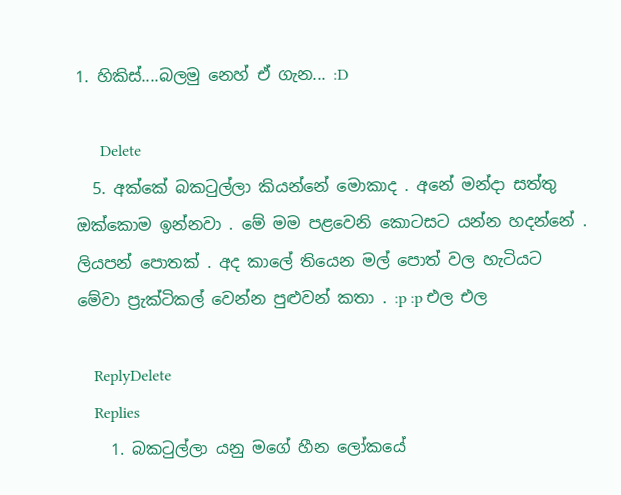1. හිකිස්....බලමු නෙහ් ඒ ගැන... :D

      Delete
  5. අක්කේ බකටුල්ලා කියන්නේ මොකාද . අනේ මන්දා සත්තු ඔක්කොම ඉන්නවා . මේ මම පළවෙනි කොටසට යන්න හදන්නේ . ලියපන් පොතක් . අද කාලේ තියෙන මල් පොත් වල හැටියට මේවා ප්‍රැක්ටිකල් වෙන්න පුළුවන් කතා . :p :p එල එල

    ReplyDelete
    Replies
    1. බකටුල්ලා යනු මගේ හීන ලෝකයේ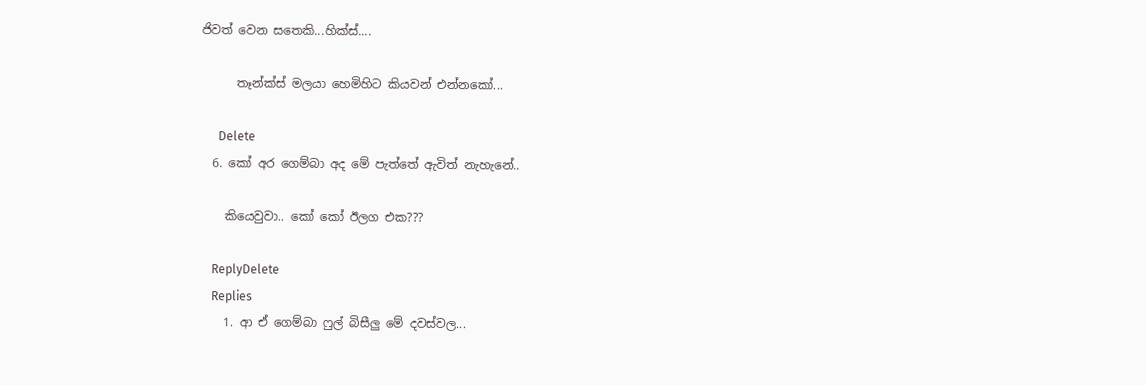ජිවත් වෙන සතෙකි...හික්ස්....

      තෑන්ක්ස් මලයා හෙමිහිට කියවන් එන්නකෝ...

      Delete
  6. කෝ අර ගෙම්බා අද මේ පැත්තේ ඇවිත් නැහැනේ..

    කියෙවුවා.. කෝ කෝ ඊලග එක???

    ReplyDelete
    Replies
    1. ආ ඒ ගෙම්බා ෆුල් බිසීලු මේ දවස්වල...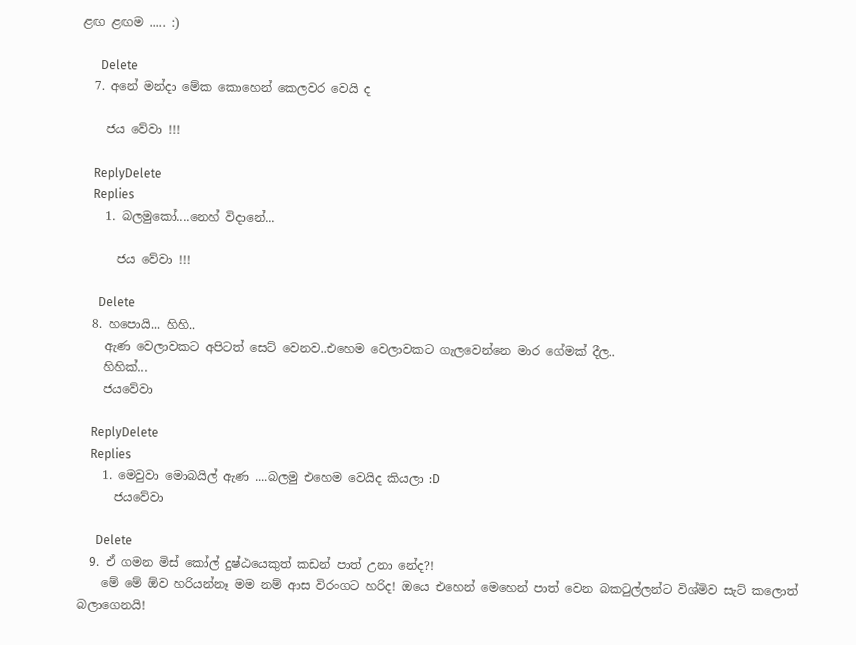ළඟ ළඟම ..... :)

      Delete
  7. අනේ මන්දා මේක කොහෙන් කෙලවර වෙයි ද

    ජය වේවා !!!

    ReplyDelete
    Replies
    1. බලමුකෝ....නෙහ් විදානේ...

      ජය වේවා !!!

      Delete
  8. හපොයි... හිහි..
    ඇණ වෙලාවකට අපිටත් සෙට් වෙනව..එහෙම වෙලාවකට ගැලවෙන්නෙ මාර ගේමක් දීල..
    හිහික්...
    ජයවේවා

    ReplyDelete
    Replies
    1. මෙවුවා මොබයිල් ඇණ ....බලමු එහෙම වෙයිද කියලා :D
      ජයවේවා

      Delete
  9. ඒ ගමන මිස් කෝල් දුෂ්ඨයෙකුත් කඩන් පාත් උනා නේද?!
    මේ මේ ඕව හරියන්නෑ මම නම් ආස විරංගට හරිද! ඔයෙ එහෙන් මෙහෙන් පාත් වෙන බකටුල්ලන්ට විශ්මිව සැට් කලොත් බලාගෙනයි!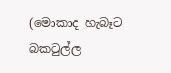(මොකාද හැබෑට බකටුල්ල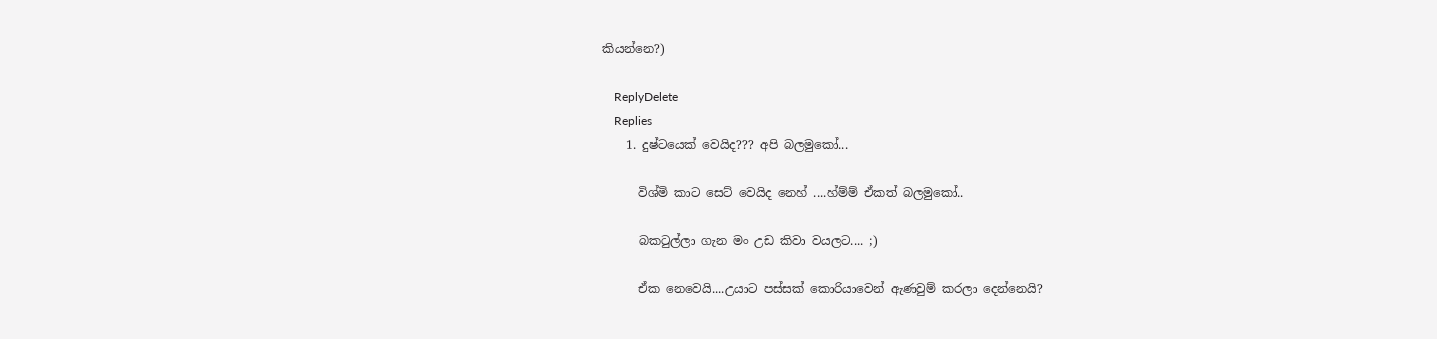කියන්නෙ?)

    ReplyDelete
    Replies
    1. දුෂ්ටයෙක් වෙයිද??? අපි බලමුකෝ...

      විශ්මි කාට සෙට් වෙයිද නෙහ් ....හ්ම්ම් ඒකත් බලමුකෝ..

      බකටුල්ලා ගැන මං උඩ කිවා වයලට.... ;)

      ඒක නෙවෙයි....උයාට පස්සක් කොරියාවෙන් ඇණවුම් කරලා දෙන්නෙයි?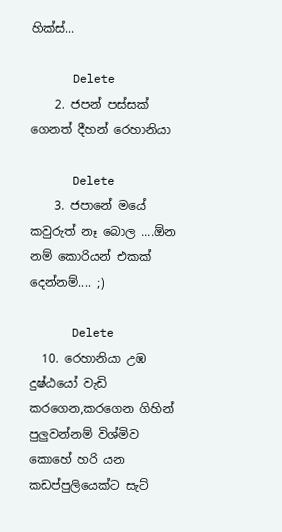හික්ස්...

      Delete
    2. ජපන් පස්සක් ගෙනත් දීහන් රෙහානියා

      Delete
    3. ජපානේ මයේ කවුරුත් නෑ බොල ....ඕන නම් කොරියන් එකක් දෙන්නම්.... ;)

      Delete
  10. රෙහානියා උඹ දුෂ්ඨයෝ වැඩි කරගෙන,කරගෙන ගිහින් පුලුවන්නම් විශ්මිව කොහේ හරි යන කඩප්පුලියෙක්ට සැට්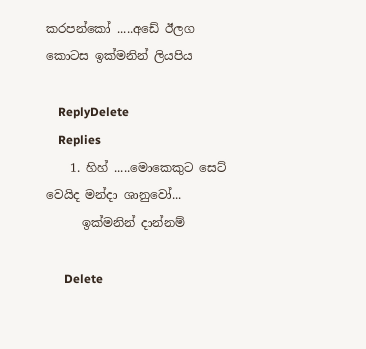කරපන්කෝ .....අඩේ ඊලග කොටස ඉක්මනින් ලියපිය

    ReplyDelete
    Replies
    1. හිහ් .....මොකෙකුට සෙට් වෙයිද මන්දා ශානුවෝ...
      ඉක්මනින් දාන්නම්

      Delete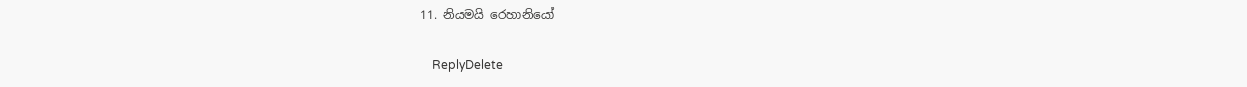11. නියමයි රෙහානියෝ

    ReplyDelete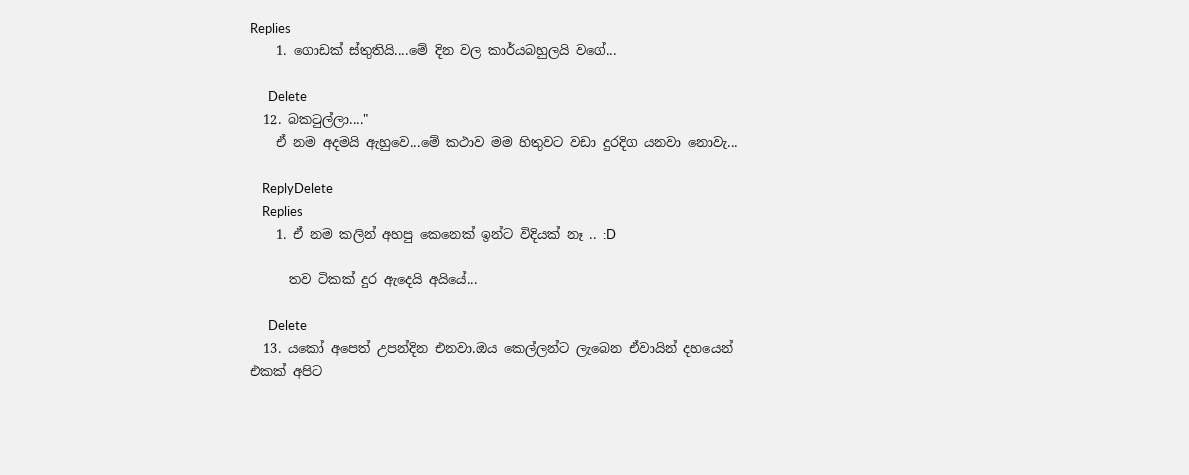Replies
    1. ගොඩක් ස්තුතියි....මේ දින වල කාර්යබහුලයි වගේ...

      Delete
  12. බකටුල්ලා...."
    ඒ නම අදමයි ඇහුවෙ...මේ කථාව මම හිතුවට වඩා දුරදිග යනවා නොවැ...

    ReplyDelete
    Replies
    1. ඒ නම කලින් අහපු කෙනෙක් ඉන්ට විදියක් නෑ .. :D

      තව ටිකක් දුර ඇදෙයි අයියේ...

      Delete
  13. යකෝ අපෙත් උපන්දින එනවා.ඔය කෙල්ලන්ට ලැබෙන ඒවායින් දහයෙන් එකක් අපිට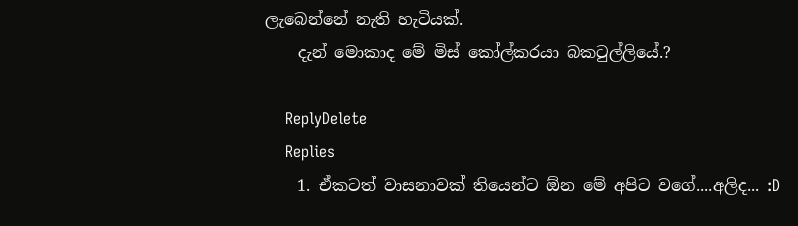ලැබෙන්නේ නැති හැටියක්.
    දැන් මොකාද මේ මිස් කෝල්කරයා බකටුල්ලියේ.?

    ReplyDelete
    Replies
    1. ඒකටත් වාසනාවක් තියෙන්ට ඕන මේ අපිට වගේ....අලිද... :D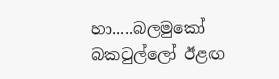හා.....බලමුකෝ බකටුල්ලෝ ඊළඟ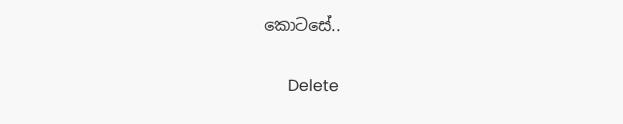කොටසේ..

      Delete